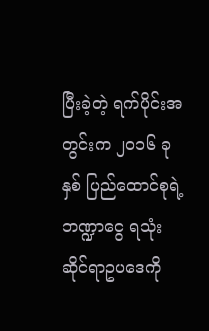ပြီးခဲ့တဲ့ ရက်ပိုင်းအတွင်းက ၂၀၁၆ ခုနှစ် ပြည်ထောင်စုရဲ့ ဘဏ္ဍာငွေ ရသုံးဆိုင်ရာဥပဒေကို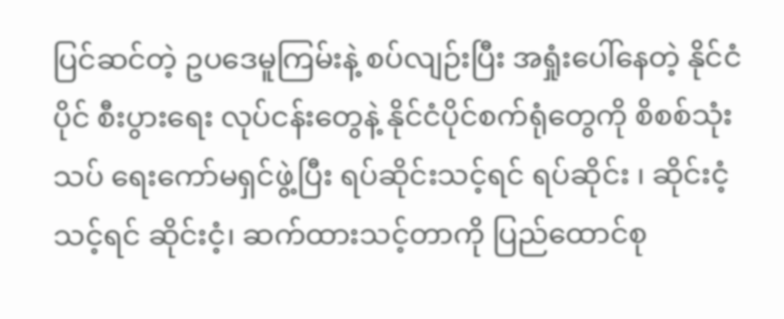ပြင်ဆင်တဲ့ ဥပဒေမူကြမ်းနဲ့ စပ်လျဉ်းပြီး အရှုံးပေါ်နေတဲ့ နိုင်ငံပိုင် စီးပွားရေး လုပ်ငန်းတွေနဲ့ နိုင်ငံပိုင်စက်ရုံတွေကို စိစစ်သုံးသပ် ရေးကော်မရှင်ဖွဲ့ပြီး ရပ်ဆိုင်းသင့်ရင် ရပ်ဆိုင်း ၊ ဆိုင်းငံ့သင့်ရင် ဆိုင်းငံ့၊ ဆက်ထားသင့်တာကို ပြည်ထောင်စု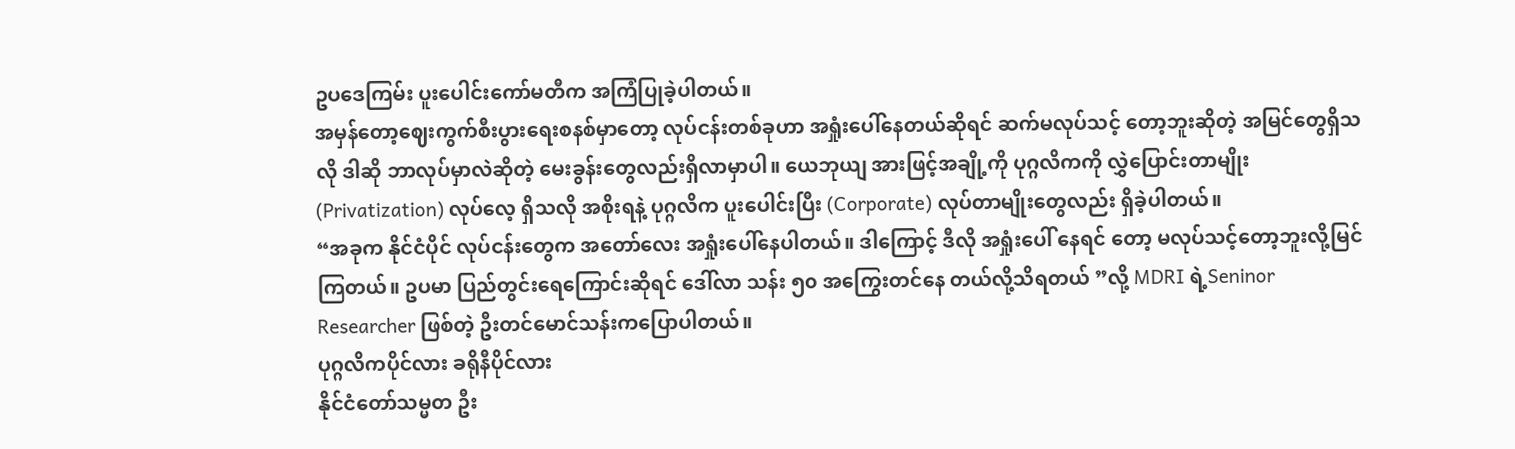ဥပဒေကြမ်း ပူးပေါင်းကော်မတီက အကြံပြုခဲ့ပါတယ်။
အမှန်တော့ဈေးကွက်စီးပွားရေးစနစ်မှာတော့ လုပ်ငန်းတစ်ခုဟာ အရှုံးပေါ်နေတယ်ဆိုရင် ဆက်မလုပ်သင့် တော့ဘူးဆိုတဲ့ အမြင်တွေရှိသလို ဒါဆို ဘာလုပ်မှာလဲဆိုတဲ့ မေးခွန်းတွေလည်းရှိလာမှာပါ။ ယေဘုယျ အားဖြင့်အချို့ကို ပုဂ္ဂလိကကို လွှဲပြောင်းတာမျိုး (Privatization) လုပ်လေ့ ရှိသလို အစိုးရနဲ့ ပုဂ္ဂလိက ပူးပေါင်းပြီး (Corporate) လုပ်တာမျိုးတွေလည်း ရှိခဲ့ပါတယ်။
“အခုက နိုင်ငံပိုင် လုပ်ငန်းတွေက အတော်လေး အရှုံးပေါ်နေပါတယ်။ ဒါကြောင့် ဒီလို အရှုံးပေါ် နေရင် တော့ မလုပ်သင့်တော့ဘူးလို့မြင်ကြတယ်။ ဥပမာ ပြည်တွင်းရေကြောင်းဆိုရင် ဒေါ်လာ သန်း ၅၀ အကြွေးတင်နေ တယ်လို့သိရတယ် ”လို့ MDRI ရဲ့Seninor Researcher ဖြစ်တဲ့ ဦးတင်မောင်သန်းကပြောပါတယ်။
ပုဂ္ဂလိကပိုင်လား ခရိုနီပိုင်လား
နိုင်ငံတော်သမ္မတ ဦး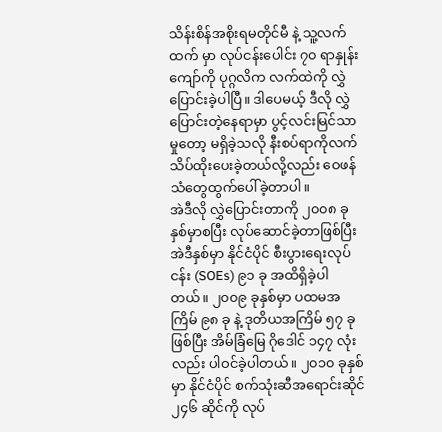သိန်းစိန်အစိုးရမတိုင်မီ နဲ့ သူ့လက်ထက် မှာ လုပ်ငန်းပေါင်း ၇၀ ရာနှုန်းကျော်ကို ပုဂ္ဂလိက လက်ထဲကို လွှဲပြောင်းခဲ့ပါပြီ။ ဒါပေမယ့် ဒီလို လွှဲပြောင်းတဲ့နေရာမှာ ပွင့်လင်းမြင်သာမှုတော့ မရှိခဲ့သလို နီးစပ်ရာကိုလက်သိပ်ထိုးပေးခဲ့တယ်လို့လည်း ဝေဖန်သံတွေထွက်ပေါ်ခဲ့တာပါ။
အဲဒီလို လွှဲပြောင်းတာကို ၂၀၀၈ ခုနှစ်မှာစပြီး လုပ်ဆောင်ခဲ့တာဖြစ်ပြီး အဲဒီနှစ်မှာ နိုင်ငံပိုင် စီးပွားရေးလုပ်ငန်း (SOEs) ၉၁ ခု အထိရှိခဲ့ပါတယ်။ ၂၀၀၉ ခုနှစ်မှာ ပထမအကြိမ် ၉၈ ခု နဲ့ ဒုတိယအကြိမ် ၅၇ ခု ဖြစ်ပြီး အိမ်ခြံမြေ ဂိုဒေါင် ၁၄၇ လုံးလည်း ပါဝင်ခဲ့ပါတယ်။ ၂၀၁၀ ခုနှစ်မှာ နိုင်ငံပိုင် စက်သုံးဆီအရောင်းဆိုင် ၂၄၆ ဆိုင်ကို လုပ်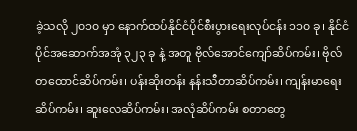ခဲ့သလို ၂၀၁၀ မှာ နောက်ထပ်နိုင်ငံပိုင်စီးပွားရေးလုပ်ငန်း ၁၁၀ ခု၊ နိုင်ငံပိုင်အဆောက်အအုံ ၃၂၃ ခု နဲ့ အတူ ဗိုလ်အောင်ကျော်ဆိပ်ကမ်း၊ ဗိုလ်တထောင်ဆိပ်ကမ်း၊ ပန်းဆိုးတန်း နန်းသီတာဆိပ်ကမ်း၊ ကျန်းမာရေး ဆိပ်ကမ်း၊ ဆူးလေဆိပ်ကမ်း၊ အလုံဆိပ်ကမ်း စတာတွေ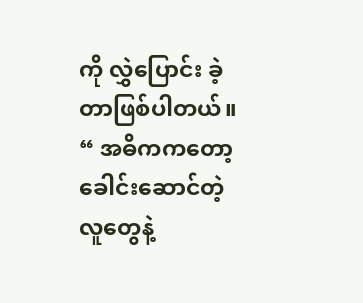ကို လွှဲပြောင်း ခဲ့တာဖြစ်ပါတယ်။
“ အဓိကကတော့ ခေါင်းဆောင်တဲ့လူတွေနဲ့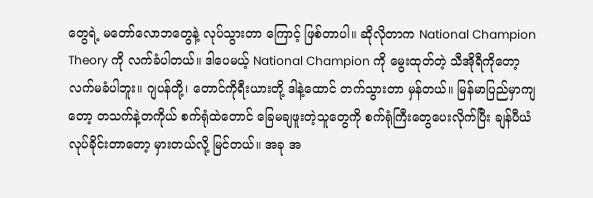တွေရဲ့ မတော်လောဘတွေနဲ့ လုပ်သွားတာ ကြောင့် ဖြစ်တာပါ။ ဆိုလိုတာက National Champion Theory ကို လက်ခံပါတယ်။ ဒါပေမယ့် National Champion ကို မွေးထုတ်တဲ့ သီအိုရီကိုတော့ လက်မခံပါဘူး။ ဂျပန်တို့၊ တောင်ကိုရီးယားတို့ ဒါနဲ့ထောင် တက်သွားတာ မှန်တယ်။ မြန်မာပြည်မှာကျတော့ တသက်နဲ့တကိုယ် စက်ရုံထဲတောင် ခြေမချဖူးတဲ့သူတွေကို စက်ရုံကြီးတွေပေးလိုက်ပြီး ချန်ပီယံလုပ်ခိုင်းတာတော့ မှားတယ်လို့ မြင်တယ်။ အခု အ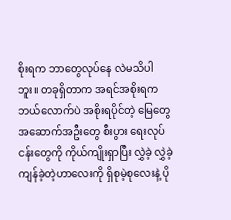စိုးရက ဘာတွေလုပ်နေ လဲမသိပါဘူး။ တခုရှိတာက အရင်အစိုးရက ဘယ်လောက်ပဲ အစိုးရပိုင်တဲ့ မြေတွေ အဆောက်အဦးတွေ စီးပွား ရေးလုပ်ငန်းတွေကို ကိုယ်ကျိုးရှာပြီး လွှဲခဲ့ လွှဲခဲ့ ကျန်ခဲ့တဲ့ဟာလေးကို ရှိစုမဲ့စုလေးနဲ့ ပို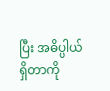ပြီး အဓိပ္ပါယ်ရှိတာကို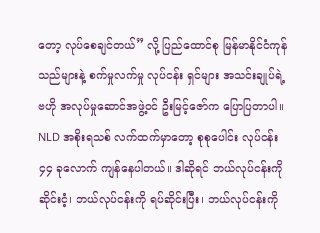တော့ လုပ်စေချင်တယ်” လို့ ပြည်ထောင်စု မြန်မာနိုင်ငံကုန်သည်များနဲ့ စက်မှုလက်မှု လုပ်ငန်း ရှင်များ အသင်းချုပ်ရဲ့ ဗဟို အလုပ်မှုဆောင်အဖွဲ့ဝင် ဦးမြင့်ဇော်က ပြောပြတာပါ။
NLD အစိုးရသစ် လက်ထက်မှာတော့ စုစုပေါင်း လုပ်ငန်း ၄၄ ခုလောက် ကျန်နေပါတယ်။ ဒါဆိုရင် ဘယ်လုပ်ငန်းကို ဆိုင်းငံ့၊ ဘယ်လုပ်ငန်းကို ရပ်ဆိုင်းပြီး၊ ဘယ်လုပ်ငန်းကို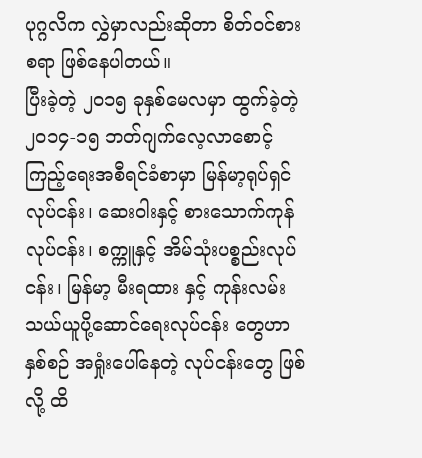ပုဂ္ဂလိက လွှဲမှာလည်းဆိုတာ စိတ်ဝင်စားစရာ ဖြစ်နေပါတယ်။
ပြီးခဲ့တဲ့ ၂၀၁၅ ခုနှစ်မေလမှာ ထွက်ခဲ့တဲ့ ၂၀၁၄-၁၅ ဘတ်ဂျက်လေ့လာစောင့်ကြည့်ရေးအစီရင်ခံစာမှာ မြန်မာ့ရုပ်ရှင်လုပ်ငန်း၊ ဆေးဝါးနှင့် စားသောက်ကုန်လုပ်ငန်း၊ စက္ကူနှင့် အိမ်သုံးပစ္စည်းလုပ်ငန်း၊ မြန်မာ့ မီးရထား နှင့် ကုန်းလမ်းသယ်ယူပို့ဆောင်ရေးလုပ်ငန်း တွေဟာ နှစ်စဉ် အရှုံးပေါ်နေတဲ့ လုပ်ငန်းတွေ ဖြစ်လို့ ထိ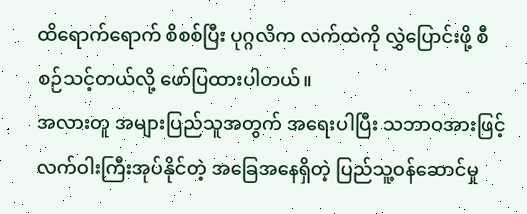ထိရောက်ရောက် စိစစ်ပြီး ပုဂ္ဂလိက လက်ထဲကို လွှဲပြောင်းဖို့ စီစဉ်သင့်တယ်လို့ ဖော်ပြထားပါတယ်။
အလားတူ အများပြည်သူအတွက် အရေးပါပြီး သဘာဝအားဖြင့် လက်ဝါးကြီးအုပ်နိုင်တဲ့ အခြေအနေရှိတဲ့ ပြည်သူ့ဝန်ဆောင်မှု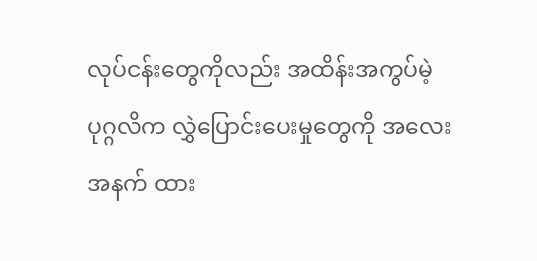လုပ်ငန်းတွေကိုလည်း အထိန်းအကွပ်မဲ့ ပုဂ္ဂလိက လွှဲပြောင်းပေးမှုတွေကို အလေးအနက် ထား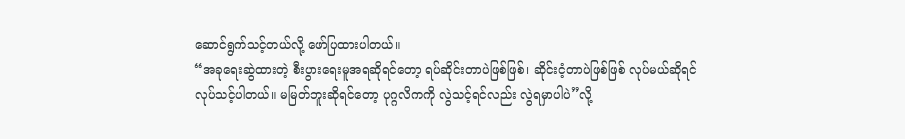ဆောင်ရွက်သင့်တယ်လို့ ဖော်ပြထားပါတယ်။
“အခုရေးဆွဲထားတဲ့ စီးပွားရေးမူအရဆိုရင်တော့ ရပ်ဆိုင်းတာပဲဖြစ်ဖြစ်၊ ဆိုင်းငံ့တာပဲဖြစ်ဖြစ် လုပ်မယ်ဆိုရင် လုပ်သင့်ပါတယ်။ မမြတ်ဘူးဆိုရင်တော့ ပုဂ္ဂလိကကို လွဲသင့်ရင်လည်း လွဲရမှာပါပဲ”လို့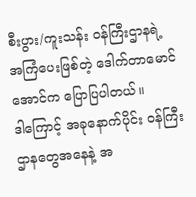စီးပွား/ကူးသန်း ဝန်ကြီးဌာနရဲ့ အကြံပေးဖြစ်တဲ့ ဒေါက်တာမောင်အောင်က ပြောပြပါတယ်။
ဒါကြောင့် အခုနောက်ပိုင်း ဝန်ကြီးဌာနတွေအနေနဲ့ အ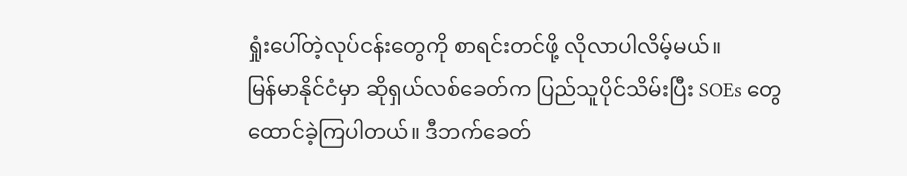ရှုံးပေါ်တဲ့လုပ်ငန်းတွေကို စာရင်းတင်ဖို့ လိုလာပါလိမ့်မယ်။
မြန်မာနိုင်ငံမှာ ဆိုရှယ်လစ်ခေတ်က ပြည်သူပိုင်သိမ်းပြီး SOEs တွေ ထောင်ခဲ့ကြပါတယ်။ ဒီဘက်ခေတ်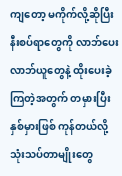ကျတော့ မကိုက်လို့ဆိုပြီး နီးစပ်ရာတွေကို လာဘ်ပေးလာဘ်ယူတွေနဲ့ ထိုးပေးခဲ့ကြတဲ့အတွက် တမှားပြီး နှစ်မှားဖြစ် ကုန်တယ်လို့ သုံးသပ်တာမျိုးတွေ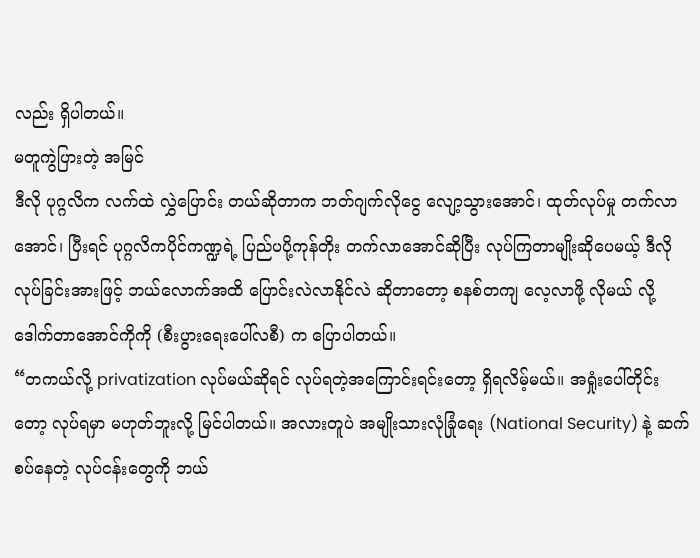လည်း ရှိပါတယ်။
မတူကွဲပြားတဲ့ အမြင်
ဒီလို ပုဂ္ဂလိက လက်ထဲ လွှဲပြောင်း တယ်ဆိုတာက ဘတ်ဂျက်လိုငွေ လျော့သွားအောင်၊ ထုတ်လုပ်မှု တက်လာ အောင်၊ ပြီးရင် ပုဂ္ဂလိကပိုင်ကဏ္ဍရဲ့ ပြည်ပပို့ကုန်တိုး တက်လာအောင်ဆိုပြီး လုပ်ကြတာမျိုးဆိုပေမယ့် ဒီလို လုပ်ခြင်းအားဖြင့် ဘယ်လောက်အထိ ပြောင်းလဲလာနိုင်လဲ ဆိုတာတော့ စနစ်တကျ လေ့လာဖို့ လိုမယ် လို့ ဒေါက်တာအောင်ကိုကို (စီးပွားရေးပေါ်လစီ) က ပြောပါတယ်။
“တကယ်လို့ privatization လုပ်မယ်ဆိုရင် လုပ်ရတဲ့အကြောင်းရင်းတော့ ရှိရလိမ့်မယ်။ အရှုံးပေါ်တိုင်း တော့ လုပ်ရမှာ မဟုတ်ဘူးလို့ မြင်ပါတယ်။ အလားတူပဲ အမျိုးသားလုံခြုံရေး (National Security) နဲ့ ဆက်စပ်နေတဲ့ လုပ်ငန်းတွေကို ဘယ်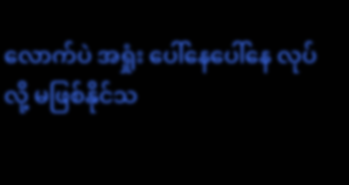လောက်ပဲ အရှုံး ပေါ်နေပေါ်နေ လုပ်လို့ မဖြစ်နိုင်သ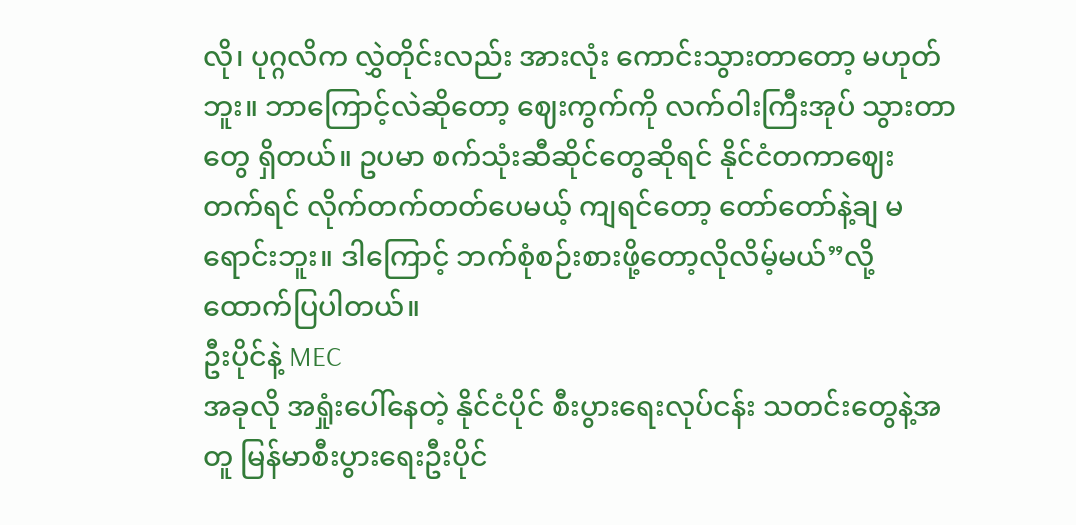လို၊ ပုဂ္ဂလိက လွှဲတိုင်းလည်း အားလုံး ကောင်းသွားတာတော့ မဟုတ်ဘူး။ ဘာကြောင့်လဲဆိုတော့ ဈေးကွက်ကို လက်ဝါးကြီးအုပ် သွားတာတွေ ရှိတယ်။ ဥပမာ စက်သုံးဆီဆိုင်တွေဆိုရင် နိုင်ငံတကာဈေး တက်ရင် လိုက်တက်တတ်ပေမယ့် ကျရင်တော့ တော်တော်နဲ့ချ မရောင်းဘူး။ ဒါကြောင့် ဘက်စုံစဉ်းစားဖို့တော့လိုလိမ့်မယ်”လို့ ထောက်ပြပါတယ်။
ဦးပိုင်နဲ့ MEC
အခုလို အရှုံးပေါ်နေတဲ့ နိုင်ငံပိုင် စီးပွားရေးလုပ်ငန်း သတင်းတွေနဲ့အတူ မြန်မာစီးပွားရေးဦးပိုင်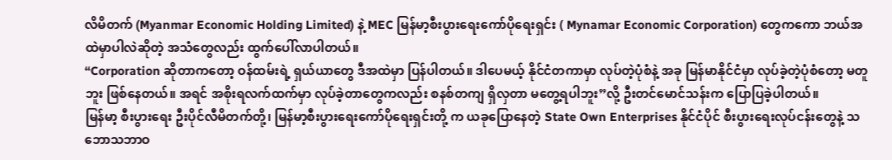လိမိတက် (Myanmar Economic Holding Limited) နဲ့ MEC မြန်မာ့စီးပွားရေးကော်ပိုရေးရှင်း ( Mynamar Economic Corporation) တွေကကော ဘယ်အထဲမှာပါလဲဆိုတဲ့ အသံတွေလည်း ထွက်ပေါ်လာပါတယ်။
“Corporation ဆိုတာကတော့ ဝန်ထမ်းရဲ့ ရှယ်ယာတွေ ဒီအထဲမှာ ပြန်ပါတယ်။ ဒါပေမယ့် နိုင်ငံတကာမှာ လုပ်တဲ့ပုံစံနဲ့ အခု မြန်မာနိုင်ငံမှာ လုပ်ခဲ့တဲ့ပုံစံတော့ မတူဘူး ဖြစ်နေတယ်။ အရင် အစိုးရလက်ထက်မှာ လုပ်ခဲ့တာတွေကလည်း စနစ်တကျ ရှိလှတာ မတွေ့ရပါဘူး”လို့ ဦးတင်မောင်သန်းက ပြောပြခဲ့ပါတယ်။
မြန်မာ့ စီးပွားရေး ဦးပိုင်လီမိတက်တို့၊ မြန်မာ့စီးပွားရေးကော်ပိုရေးရှင်းတို့ က ယခုပြောနေတဲ့ State Own Enterprises နိုင်ငံပိုင် စီးပွားရေးလုပ်ငန်းတွေနဲ့ သဘောသဘာဝ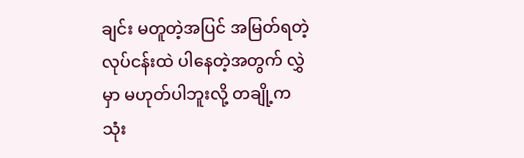ချင်း မတူတဲ့အပြင် အမြတ်ရတဲ့လုပ်ငန်းထဲ ပါနေတဲ့အတွက် လွှဲမှာ မဟုတ်ပါဘူးလို့ တချို့က သုံး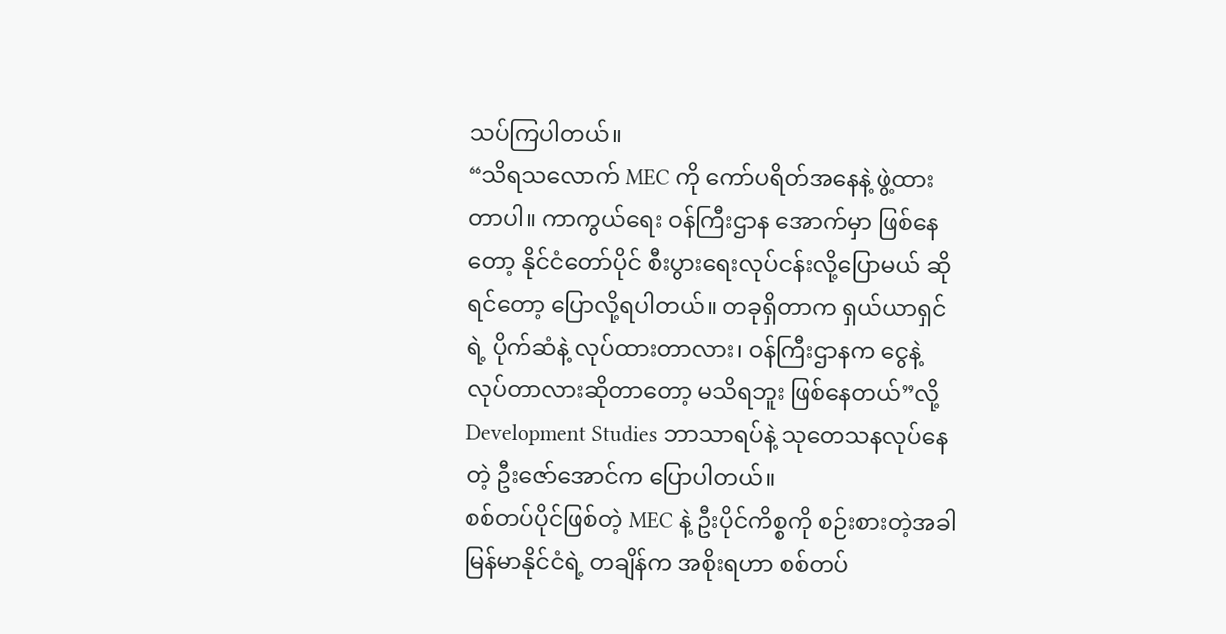သပ်ကြပါတယ်။
“သိရသလောက် MEC ကို ကော်ပရိတ်အနေနဲ့ ဖွဲ့ထားတာပါ။ ကာကွယ်ရေး ဝန်ကြီးဌာန အောက်မှာ ဖြစ်နေတော့ နိုင်ငံတော်ပိုင် စီးပွားရေးလုပ်ငန်းလို့ပြောမယ် ဆိုရင်တော့ ပြောလို့ရပါတယ်။ တခုရှိတာက ရှယ်ယာရှင်ရဲ့ ပိုက်ဆံနဲ့ လုပ်ထားတာလား၊ ဝန်ကြီးဌာနက ငွေနဲ့ လုပ်တာလားဆိုတာတော့ မသိရဘူး ဖြစ်နေတယ်”လို့ Development Studies ဘာသာရပ်နဲ့ သုတေသနလုပ်နေတဲ့ ဦးဇော်အောင်က ပြောပါတယ်။
စစ်တပ်ပိုင်ဖြစ်တဲ့ MEC နဲ့ ဦးပိုင်ကိစ္စကို စဉ်းစားတဲ့အခါ မြန်မာနိုင်ငံရဲ့ တချိန်က အစိုးရဟာ စစ်တပ်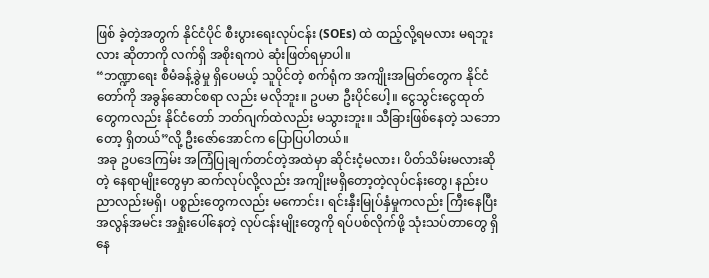ဖြစ် ခဲ့တဲ့အတွက် နိုင်ငံပိုင် စီးပွားရေးလုပ်ငန်း (SOEs) ထဲ ထည့်လို့ရမလား မရဘူးလား ဆိုတာကို လက်ရှိ အစိုးရကပဲ ဆုံးဖြတ်ရမှာပါ။
“ဘဏ္ဍာရေး စီမံခန့်ခွဲမှု ရှိပေမယ့် သူပိုင်တဲ့ စက်ရုံက အကျိုးအမြတ်တွေက နိုင်ငံတော်ကို အခွန်ဆောင်စရာ လည်း မလိုဘူး။ ဥပမာ ဦးပိုင်ပေါ့။ ငွေသွင်းငွေထုတ်တွေကလည်း နိုင်ငံတော် ဘတ်ဂျက်ထဲလည်း မသွားဘူး။ သီခြားဖြစ်နေတဲ့ သဘောတော့ ရှိတယ်”လို့ ဦးဇော်အောင်က ပြောပြပါတယ်။
အခု ဥပဒေကြမ်း အကြံပြုချက်တင်တဲ့အထဲမှာ ဆိုင်းငံ့မလား၊ ပိတ်သိမ်းမလားဆိုတဲ့ နေရာမျိုးတွေမှာ ဆက်လုပ်လို့လည်း အကျိုးမရှိတော့တဲ့လုပ်ငန်းတွေ၊ နည်းပညာလည်းမရှိ၊ ပစ္စည်းတွေကလည်း မကောင်း၊ ရင်းနှီးမြုပ်နှံမှုကလည်း ကြီးနေပြီး အလွန်အမင်း အရှုံးပေါ်နေတဲ့ လုပ်ငန်းမျိုးတွေကို ရပ်ပစ်လိုက်ဖို့ သုံးသပ်တာတွေ ရှိနေ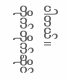ပါတယ်။
တိုက်တိုက်ဆိုင်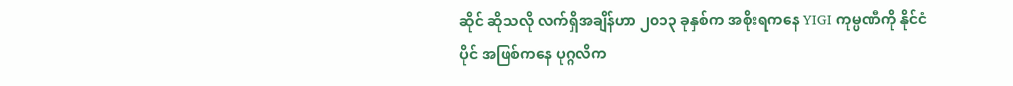ဆိုင် ဆိုသလို လက်ရှိအချိန်ဟာ ၂၀၁၃ ခုနှစ်က အစိုးရကနေ YIGI ကုမ္ပဏီကို နိုင်ငံပိုင် အဖြစ်ကနေ ပုဂ္ဂလိက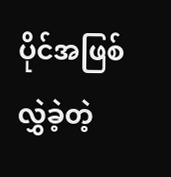ပိုင်အဖြစ်လွှဲခဲ့တဲ့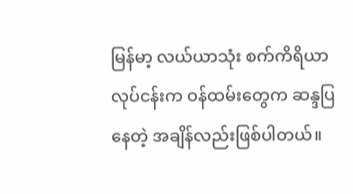မြန်မာ့ လယ်ယာသုံး စက်ကိရိယာလုပ်ငန်းက ဝန်ထမ်းတွေက ဆန္ဒပြနေတဲ့ အချိန်လည်းဖြစ်ပါတယ်။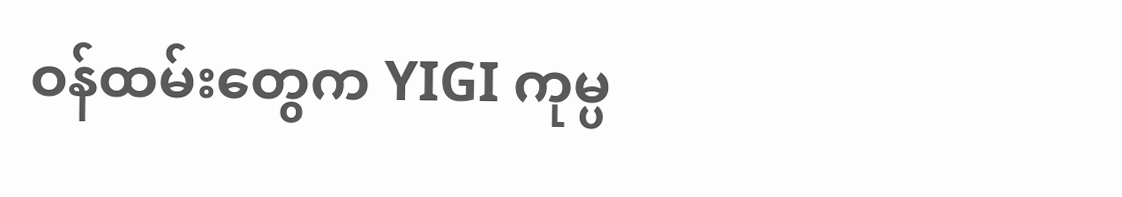ဝန်ထမ်းတွေက YIGI ကုမ္ပ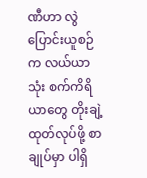ဏီဟာ လွဲပြောင်းယူစဉ်က လယ်ယာသုံး စက်ကိရိယာတွေ တိုးချဲ့ထုတ်လုပ်ဖို့ စာချုပ်မှာ ပါရှိ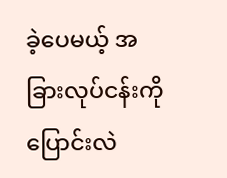ခဲ့ပေမယ့် အခြားလုပ်ငန်းကို ပြောင်းလဲ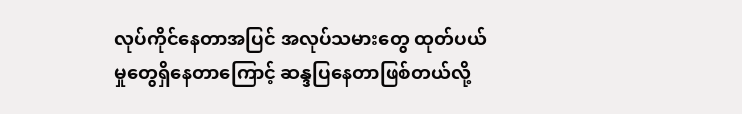လုပ်ကိုင်နေတာအပြင် အလုပ်သမားတွေ ထုတ်ပယ်မှုတွေရှိနေတာကြောင့် ဆန္ဒပြနေတာဖြစ်တယ်လို့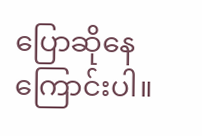ပြောဆိုနေကြောင်းပါ။